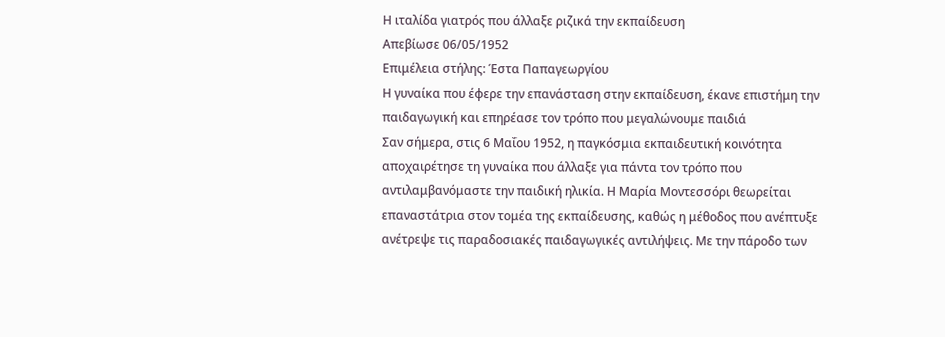Η ιταλίδα γιατρός που άλλαξε ριζικά την εκπαίδευση
Απεβίωσε 06/05/1952
Επιμέλεια στήλης: Έστα Παπαγεωργίου
Η γυναίκα που έφερε την επανάσταση στην εκπαίδευση, έκανε επιστήμη την παιδαγωγική και επηρέασε τον τρόπο που μεγαλώνουμε παιδιά
Σαν σήμερα, στις 6 Μαΐου 1952, η παγκόσμια εκπαιδευτική κοινότητα αποχαιρέτησε τη γυναίκα που άλλαξε για πάντα τον τρόπο που αντιλαμβανόμαστε την παιδική ηλικία. Η Μαρία Μοντεσσόρι θεωρείται επαναστάτρια στον τομέα της εκπαίδευσης, καθώς η μέθοδος που ανέπτυξε ανέτρεψε τις παραδοσιακές παιδαγωγικές αντιλήψεις. Με την πάροδο των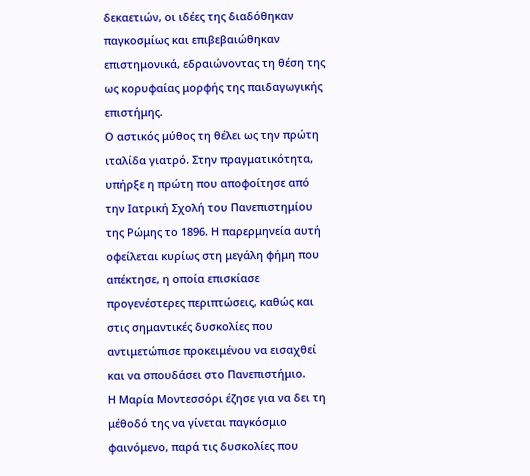δεκαετιών, οι ιδέες της διαδόθηκαν παγκοσμίως και επιβεβαιώθηκαν επιστημονικά, εδραιώνοντας τη θέση της ως κορυφαίας μορφής της παιδαγωγικής επιστήμης.
Ο αστικός μύθος τη θέλει ως την πρώτη ιταλίδα γιατρό. Στην πραγματικότητα, υπήρξε η πρώτη που αποφοίτησε από την Ιατρική Σχολή του Πανεπιστημίου της Ρώμης το 1896. Η παρερμηνεία αυτή οφείλεται κυρίως στη μεγάλη φήμη που απέκτησε, η οποία επισκίασε προγενέστερες περιπτώσεις, καθώς και στις σημαντικές δυσκολίες που αντιμετώπισε προκειμένου να εισαχθεί και να σπουδάσει στο Πανεπιστήμιο.
Η Μαρία Μοντεσσόρι έζησε για να δει τη μέθοδό της να γίνεται παγκόσμιο φαινόμενο, παρά τις δυσκολίες που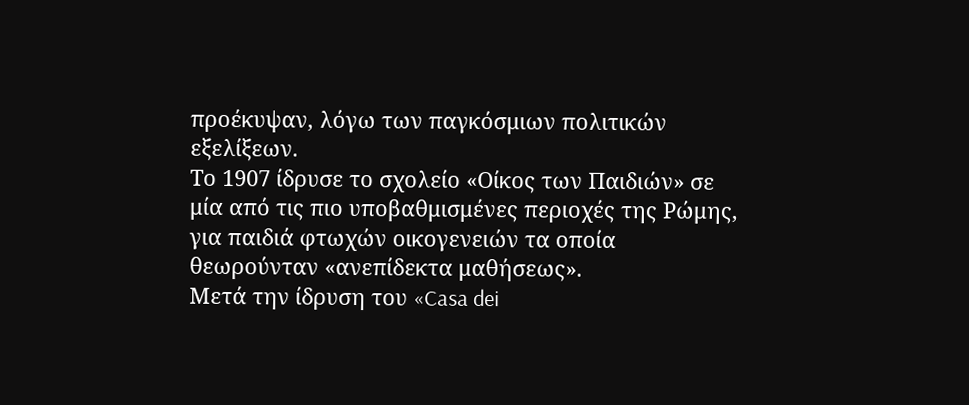προέκυψαν, λόγω των παγκόσμιων πολιτικών εξελίξεων.
Το 1907 ίδρυσε το σχολείο «Οίκος των Παιδιών» σε μία από τις πιο υποβαθμισμένες περιοχές της Ρώμης, για παιδιά φτωχών οικογενειών τα οποία θεωρούνταν «ανεπίδεκτα μαθήσεως».
Μετά την ίδρυση του «Casa dei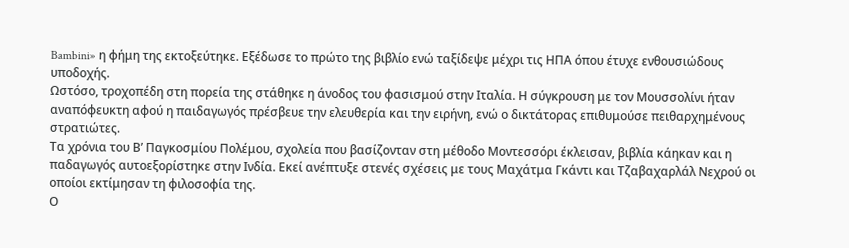Bambini» η φήμη της εκτοξεύτηκε. Εξέδωσε το πρώτο της βιβλίο ενώ ταξίδεψε μέχρι τις ΗΠΑ όπου έτυχε ενθουσιώδους υποδοχής.
Ωστόσο, τροχοπέδη στη πορεία της στάθηκε η άνοδος του φασισμού στην Ιταλία. Η σύγκρουση με τον Μουσσολίνι ήταν αναπόφευκτη αφού η παιδαγωγός πρέσβευε την ελευθερία και την ειρήνη, ενώ ο δικτάτορας επιθυμούσε πειθαρχημένους στρατιώτες.
Τα χρόνια του Β’ Παγκοσμίου Πολέμου, σχολεία που βασίζονταν στη μέθοδο Μοντεσσόρι έκλεισαν, βιβλία κάηκαν και η παδαγωγός αυτοεξορίστηκε στην Ινδία. Εκεί ανέπτυξε στενές σχέσεις με τους Μαχάτμα Γκάντι και Τζαβαχαρλάλ Νεχρού οι οποίοι εκτίμησαν τη φιλοσοφία της.
Ο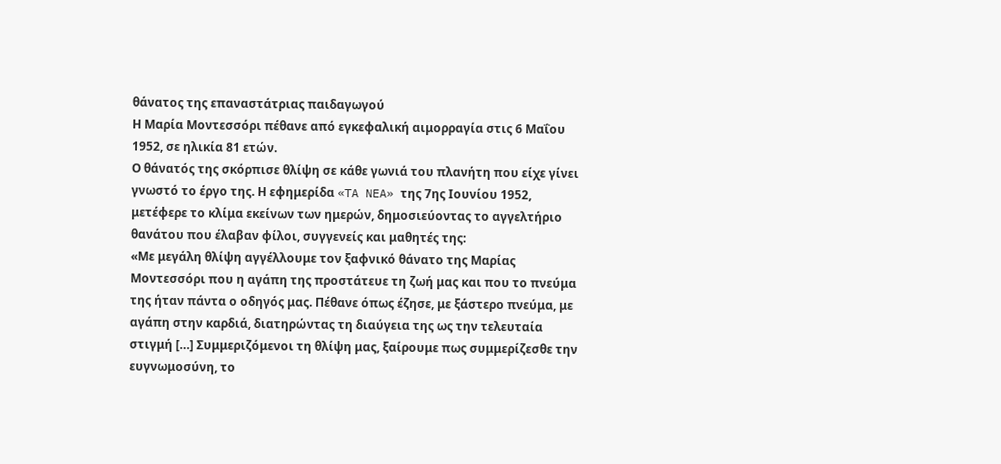θάνατος της επαναστάτριας παιδαγωγού
Η Μαρία Μοντεσσόρι πέθανε από εγκεφαλική αιμορραγία στις 6 Μαΐου 1952, σε ηλικία 81 ετών.
Ο θάνατός της σκόρπισε θλίψη σε κάθε γωνιά του πλανήτη που είχε γίνει γνωστό το έργο της. Η εφημερίδα «TA NEA» της 7ης Ιουνίου 1952, μετέφερε το κλίμα εκείνων των ημερών, δημοσιεύοντας το αγγελτήριο θανάτου που έλαβαν φίλοι, συγγενείς και μαθητές της:
«Με μεγάλη θλίψη αγγέλλουμε τον ξαφνικό θάνατο της Μαρίας Μοντεσσόρι που η αγάπη της προστάτευε τη ζωή μας και που το πνεύμα της ήταν πάντα ο οδηγός μας. Πέθανε όπως έζησε, με ξάστερο πνεύμα, με αγάπη στην καρδιά, διατηρώντας τη διαύγεια της ως την τελευταία στιγμή […] Συμμεριζόμενοι τη θλίψη μας, ξαίρουμε πως συμμερίζεσθε την ευγνωμοσύνη, το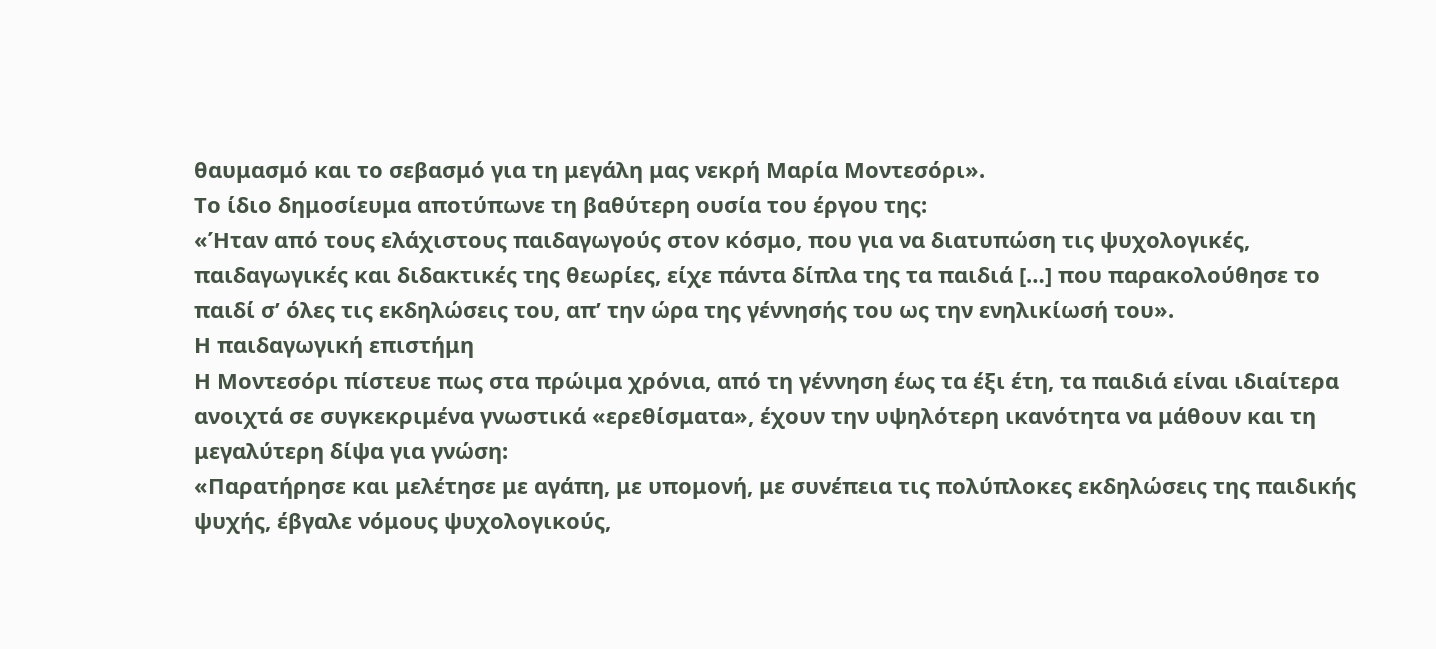θαυμασμό και το σεβασμό για τη μεγάλη μας νεκρή Μαρία Μοντεσόρι».
Το ίδιο δημοσίευμα αποτύπωνε τη βαθύτερη ουσία του έργου της:
«Ήταν από τους ελάχιστους παιδαγωγούς στον κόσμο, που για να διατυπώση τις ψυχολογικές, παιδαγωγικές και διδακτικές της θεωρίες, είχε πάντα δίπλα της τα παιδιά […] που παρακολούθησε το παιδί σ’ όλες τις εκδηλώσεις του, απ’ την ώρα της γέννησής του ως την ενηλικίωσή του».
Η παιδαγωγική επιστήμη
Η Μοντεσόρι πίστευε πως στα πρώιμα χρόνια, από τη γέννηση έως τα έξι έτη, τα παιδιά είναι ιδιαίτερα ανοιχτά σε συγκεκριμένα γνωστικά «ερεθίσματα», έχουν την υψηλότερη ικανότητα να μάθουν και τη μεγαλύτερη δίψα για γνώση:
«Παρατήρησε και μελέτησε με αγάπη, με υπομονή, με συνέπεια τις πολύπλοκες εκδηλώσεις της παιδικής ψυχής, έβγαλε νόμους ψυχολογικούς,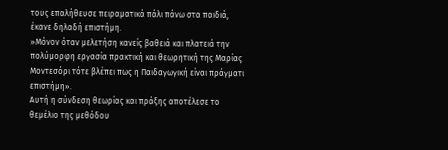τους επαλήθευσε πειραματικά πάλι πάνω στα παιδιά, έκανε δηλαδή επιστήμη.
»Μόνον όταν μελετήση κανείς βαθειά και πλατειά την πολύμορφη εργασία πρακτική και θεωρητική της Μαρίας Μοντεσόρι τότε βλέπει πως η Παιδαγωγική είναι πράγματι επιστήμη».
Αυτή η σύνδεση θεωρίας και πράξης αποτέλεσε το θεμέλιο της μεθόδου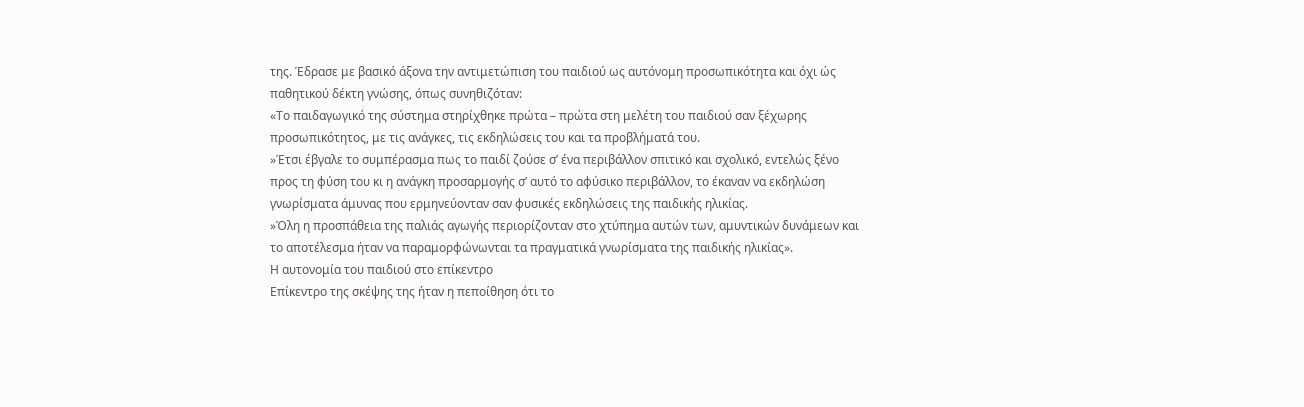της. Έδρασε με βασικό άξονα την αντιμετώπιση του παιδιού ως αυτόνομη προσωπικότητα και όχι ώς παθητικού δέκτη γνώσης, όπως συνηθιζόταν:
«Το παιδαγωγικό της σύστημα στηρίχθηκε πρώτα – πρώτα στη μελέτη του παιδιού σαν ξέχωρης προσωπικότητος, με τις ανάγκες, τις εκδηλώσεις του και τα προβλήματά του.
»Έτσι έβγαλε το συμπέρασμα πως το παιδί ζούσε σ’ ένα περιβάλλον σπιτικό και σχολικό, εντελώς ξένο προς τη φύση του κι η ανάγκη προσαρμογής σ’ αυτό το αφύσικο περιβάλλον, το έκαναν να εκδηλώση γνωρίσματα άμυνας που ερμηνεύονταν σαν φυσικές εκδηλώσεις της παιδικής ηλικίας.
»Όλη η προσπάθεια της παλιάς αγωγής περιορίζονταν στο χτύπημα αυτών των, αμυντικών δυνάμεων και το αποτέλεσμα ήταν να παραμορφώνωνται τα πραγματικά γνωρίσματα της παιδικής ηλικίας».
Η αυτονομία του παιδιού στο επίκεντρο
Επίκεντρο της σκέψης της ήταν η πεποίθηση ότι το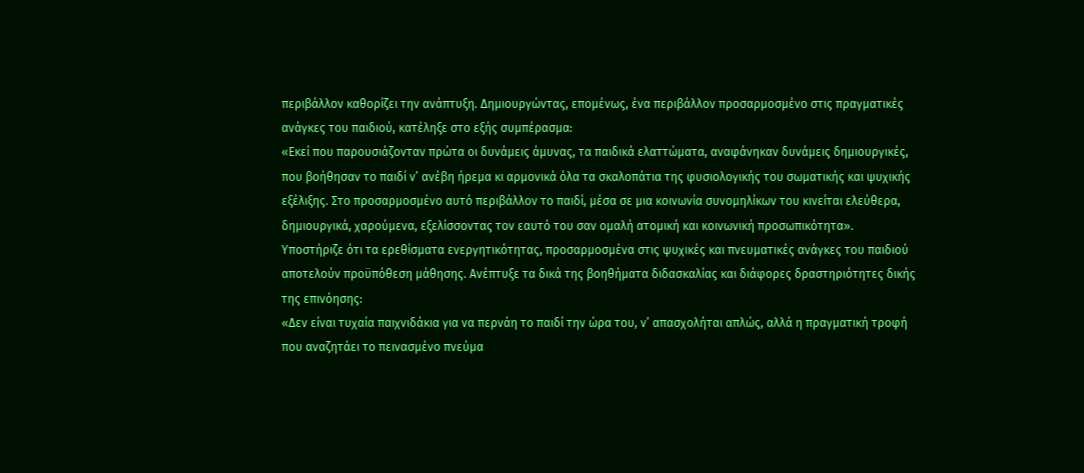περιβάλλον καθορίζει την ανάπτυξη. Δημιουργώντας, επομένως, ένα περιβάλλον προσαρμοσμένο στις πραγματικές ανάγκες του παιδιού, κατέληξε στο εξής συμπέρασμα:
«Εκεί που παρουσιάζονταν πρώτα οι δυνάμεις άμυνας, τα παιδικά ελαττώματα, αναφάνηκαν δυνάμεις δημιουργικές, που βοήθησαν το παιδί ν’ ανέβη ήρεμα κι αρμονικά όλα τα σκαλοπάτια της φυσιολογικής του σωματικής και ψυχικής εξέλιξης. Στο προσαρμοσμένο αυτό περιβάλλον το παιδί, μέσα σε μια κοινωνία συνομηλίκων του κινείται ελεύθερα, δημιουργικά, χαρούμενα, εξελίσσοντας τον εαυτό του σαν ομαλή ατομική και κοινωνική προσωπικότητα».
Υποστήριζε ότι τα ερεθίσματα ενεργητικότητας, προσαρμοσμένα στις ψυχικές και πνευματικές ανάγκες του παιδιού αποτελούν προϋπόθεση μάθησης. Ανέπτυξε τα δικά της βοηθήματα διδασκαλίας και διάφορες δραστηριότητες δικής της επινόησης:
«Δεν είναι τυχαία παιχνιδάκια για να περνάη το παιδί την ώρα του, ν’ απασχολήται απλώς, αλλά η πραγματική τροφή που αναζητάει το πεινασμένο πνεύμα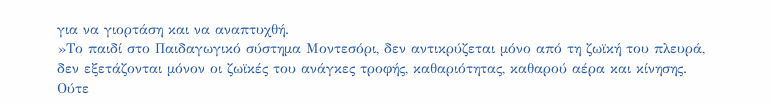για να γιορτάση και να αναπτυχθή.
»Το παιδί στο Παιδαγωγικό σύστημα Μοντεσόρι, δεν αντικρύζεται μόνο από τη ζωϊκή του πλευρά, δεν εξετάζονται μόνον οι ζωϊκές του ανάγκες τροφής, καθαριότητας, καθαρού αέρα και κίνησης. Ούτε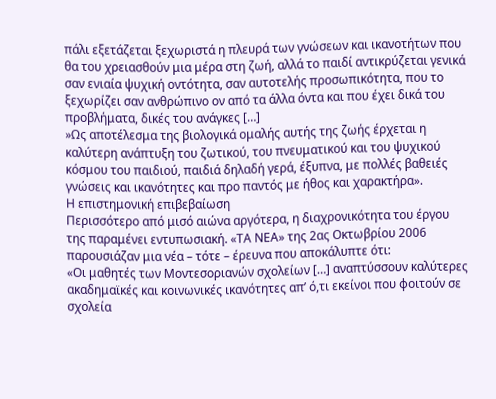πάλι εξετάζεται ξεχωριστά η πλευρά των γνώσεων και ικανοτήτων που θα του χρειασθούν μια μέρα στη ζωή, αλλά το παιδί αντικρύζεται γενικά σαν ενιαία ψυχική οντότητα, σαν αυτοτελής προσωπικότητα, που το ξεχωρίζει σαν ανθρώπινο ον από τα άλλα όντα και που έχει δικά του προβλήματα, δικές του ανάγκες […]
»Ως αποτέλεσμα της βιολογικά ομαλής αυτής της ζωής έρχεται η καλύτερη ανάπτυξη του ζωτικού, του πνευματικού και του ψυχικού κόσμου του παιδιού, παιδιά δηλαδή γερά, έξυπνα, με πολλές βαθειές γνώσεις και ικανότητες και προ παντός με ήθος και χαρακτήρα».
Η επιστημονική επιβεβαίωση
Περισσότερο από μισό αιώνα αργότερα, η διαχρονικότητα του έργου της παραμένει εντυπωσιακή. «ΤΑ ΝΕΑ» της 2ας Οκτωβρίου 2006 παρουσιάζαν μια νέα – τότε – έρευνα που αποκάλυπτε ότι:
«Οι μαθητές των Μοντεσοριανών σχολείων […] αναπτύσσουν καλύτερες ακαδημαϊκές και κοινωνικές ικανότητες απ’ ό,τι εκείνοι που φοιτούν σε σχολεία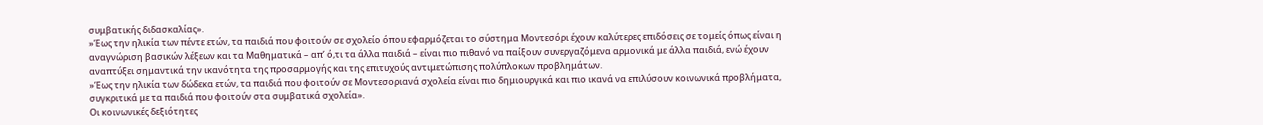συμβατικής διδασκαλίας».
»Έως την ηλικία των πέντε ετών, τα παιδιά που φοιτούν σε σχολείο όπου εφαρμόζεται το σύστημα Μοντεσόρι έχουν καλύτερες επιδόσεις σε τομείς όπως είναι η αναγνώριση βασικών λέξεων και τα Μαθηματικά – απ’ ό,τι τα άλλα παιδιά – είναι πιο πιθανό να παίξουν συνεργαζόμενα αρμονικά με άλλα παιδιά, ενώ έχουν αναπτύξει σημαντικά την ικανότητα της προσαρμογής και της επιτυχούς αντιμετώπισης πολύπλοκων προβλημάτων.
»Έως την ηλικία των δώδεκα ετών, τα παιδιά που φοιτούν σε Μοντεσοριανά σχολεία είναι πιο δημιουργικά και πιο ικανά να επιλύσουν κοινωνικά προβλήματα, συγκριτικά με τα παιδιά που φοιτούν στα συμβατικά σχολεία».
Οι κοινωνικές δεξιότητες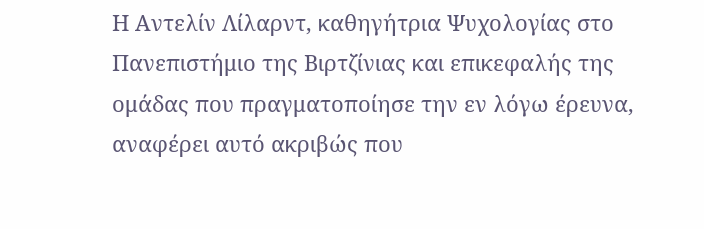Η Αντελίν Λίλαρντ, καθηγήτρια Ψυχολογίας στο Πανεπιστήμιο της Βιρτζίνιας και επικεφαλής της ομάδας που πραγματοποίησε την εν λόγω έρευνα, αναφέρει αυτό ακριβώς που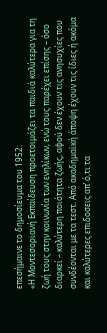επεσήμαινε το δημοσίευμα του 1952:
«Η Μοντεσοριανή Εκπαίδευση προετοιμάζει τα παιδιά καλύτερα για τη ζωή τους στην κοινωνία των ενηλίκων, ενώ τους παρέχει επίσης – όσο διαρκεί – καλύτερη ποιότητα ζωής, αφού δεν έχουν τις ανησυχίες που συνδέονται με τα τεστ. Από ακαδημαϊκή άποψη έχουν τις ίδιες ή ακόμα και καλύτερες επιδοσεις απ’ ό,τι τα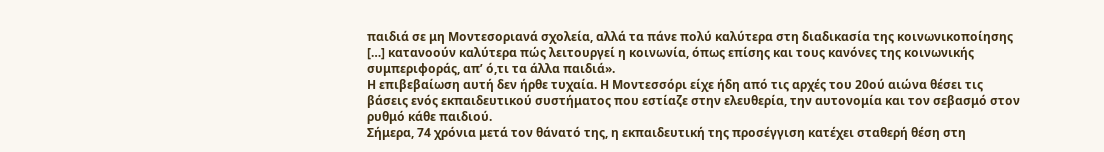παιδιά σε μη Μοντεσοριανά σχολεία, αλλά τα πάνε πολύ καλύτερα στη διαδικασία της κοινωνικοποίησης […] κατανοούν καλύτερα πώς λειτουργεί η κοινωνία, όπως επίσης και τους κανόνες της κοινωνικής συμπεριφοράς, απ’ ό,τι τα άλλα παιδιά».
Η επιβεβαίωση αυτή δεν ήρθε τυχαία. Η Μοντεσσόρι είχε ήδη από τις αρχές του 20ού αιώνα θέσει τις βάσεις ενός εκπαιδευτικού συστήματος που εστίαζε στην ελευθερία, την αυτονομία και τον σεβασμό στον ρυθμό κάθε παιδιού.
Σήμερα, 74 χρόνια μετά τον θάνατό της, η εκπαιδευτική της προσέγγιση κατέχει σταθερή θέση στη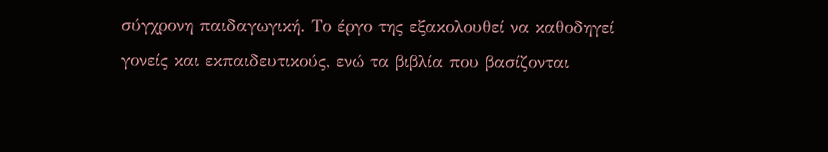σύγχρονη παιδαγωγική. Το έργο της εξακολουθεί να καθοδηγεί γονείς και εκπαιδευτικούς, ενώ τα βιβλία που βασίζονται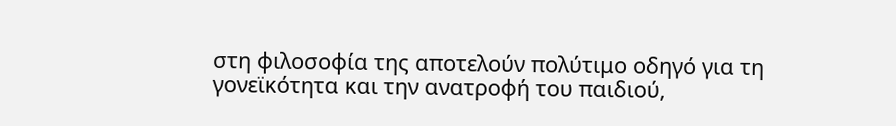στη φιλοσοφία της αποτελούν πολύτιμο οδηγό για τη γονεϊκότητα και την ανατροφή του παιδιού,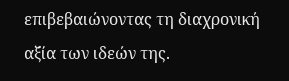επιβεβαιώνοντας τη διαχρονική αξία των ιδεών της.